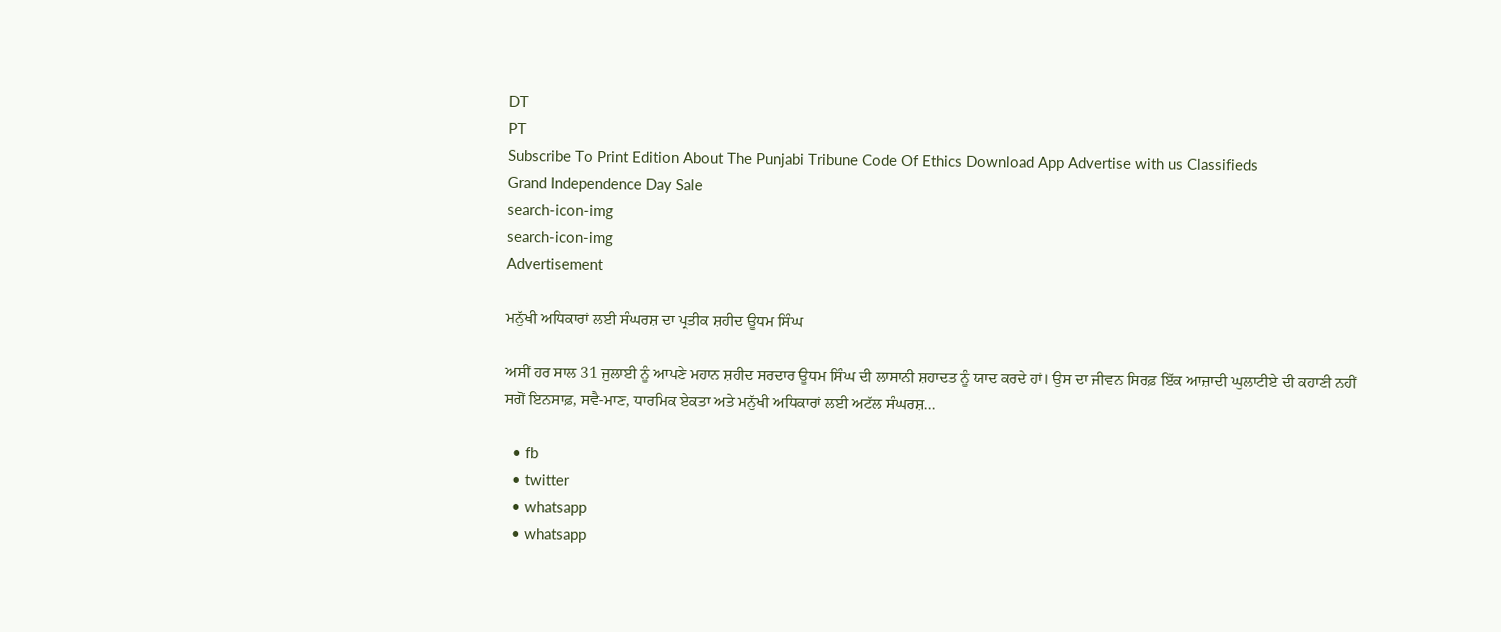DT
PT
Subscribe To Print Edition About The Punjabi Tribune Code Of Ethics Download App Advertise with us Classifieds
Grand Independence Day Sale
search-icon-img
search-icon-img
Advertisement

ਮਨੁੱਖੀ ਅਧਿਕਾਰਾਂ ਲਈ ਸੰਘਰਸ਼ ਦਾ ਪ੍ਰਤੀਕ ਸ਼ਹੀਦ ਊਧਮ ਸਿੰਘ

ਅਸੀਂ ਹਰ ਸਾਲ 31 ਜੁਲਾਈ ਨੂੰ ਆਪਣੇ ਮਹਾਨ ਸ਼ਹੀਦ ਸਰਦਾਰ ਊਧਮ ਸਿੰਘ ਦੀ ਲਾਸਾਨੀ ਸ਼ਹਾਦਤ ਨੂੰ ਯਾਦ ਕਰਦੇ ਹਾਂ। ਉਸ ਦਾ ਜੀਵਨ ਸਿਰਫ਼ ਇੱਕ ਆਜ਼ਾਦੀ ਘੁਲਾਟੀਏ ਦੀ ਕਹਾਣੀ ਨਹੀਂ ਸਗੋਂ ਇਨਸਾਫ਼, ਸਵੈ-ਮਾਣ, ਧਾਰਮਿਕ ਏਕਤਾ ਅਤੇ ਮਨੁੱਖੀ ਅਧਿਕਾਰਾਂ ਲਈ ਅਟੱਲ ਸੰਘਰਸ਼...

  • fb
  • twitter
  • whatsapp
  • whatsapp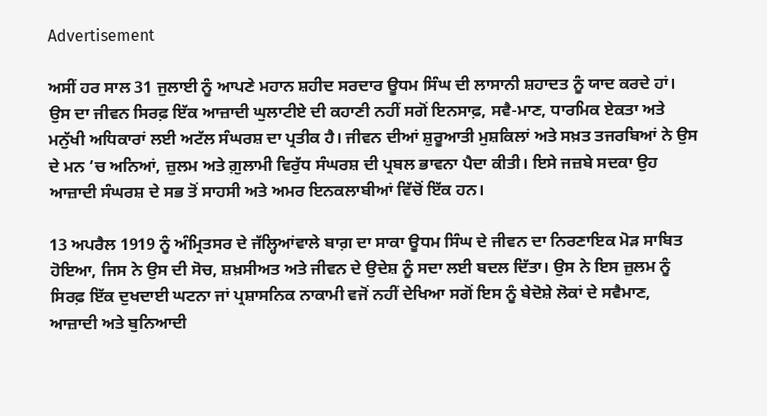Advertisement

ਅਸੀਂ ਹਰ ਸਾਲ 31 ਜੁਲਾਈ ਨੂੰ ਆਪਣੇ ਮਹਾਨ ਸ਼ਹੀਦ ਸਰਦਾਰ ਊਧਮ ਸਿੰਘ ਦੀ ਲਾਸਾਨੀ ਸ਼ਹਾਦਤ ਨੂੰ ਯਾਦ ਕਰਦੇ ਹਾਂ। ਉਸ ਦਾ ਜੀਵਨ ਸਿਰਫ਼ ਇੱਕ ਆਜ਼ਾਦੀ ਘੁਲਾਟੀਏ ਦੀ ਕਹਾਣੀ ਨਹੀਂ ਸਗੋਂ ਇਨਸਾਫ਼, ਸਵੈ-ਮਾਣ, ਧਾਰਮਿਕ ਏਕਤਾ ਅਤੇ ਮਨੁੱਖੀ ਅਧਿਕਾਰਾਂ ਲਈ ਅਟੱਲ ਸੰਘਰਸ਼ ਦਾ ਪ੍ਰਤੀਕ ਹੈ। ਜੀਵਨ ਦੀਆਂ ਸ਼ੁਰੂਆਤੀ ਮੁਸ਼ਕਿਲਾਂ ਅਤੇ ਸਖ਼ਤ ਤਜਰਬਿਆਂ ਨੇ ਉਸ ਦੇ ਮਨ ’ਚ ਅਨਿਆਂ, ਜ਼ੁਲਮ ਅਤੇ ਗ਼ੁਲਾਮੀ ਵਿਰੁੱਧ ਸੰਘਰਸ਼ ਦੀ ਪ੍ਰਬਲ ਭਾਵਨਾ ਪੈਦਾ ਕੀਤੀ। ਇਸੇ ਜਜ਼ਬੇ ਸਦਕਾ ਉਹ ਆਜ਼ਾਦੀ ਸੰਘਰਸ਼ ਦੇ ਸਭ ਤੋਂ ਸਾਹਸੀ ਅਤੇ ਅਮਰ ਇਨਕਲਾਬੀਆਂ ਵਿੱਚੋਂ ਇੱਕ ਹਨ।

13 ਅਪਰੈਲ 1919 ਨੂੰ ਅੰਮ੍ਰਿਤਸਰ ਦੇ ਜੱਲ੍ਹਿਆਂਵਾਲੇ ਬਾਗ਼ ਦਾ ਸਾਕਾ ਊਧਮ ਸਿੰਘ ਦੇ ਜੀਵਨ ਦਾ ਨਿਰਣਾਇਕ ਮੋੜ ਸਾਬਿਤ ਹੋਇਆ, ਜਿਸ ਨੇ ਉਸ ਦੀ ਸੋਚ, ਸ਼ਖ਼ਸੀਅਤ ਅਤੇ ਜੀਵਨ ਦੇ ਉਦੇਸ਼ ਨੂੰ ਸਦਾ ਲਈ ਬਦਲ ਦਿੱਤਾ। ਉਸ ਨੇ ਇਸ ਜ਼ੁਲਮ ਨੂੰ ਸਿਰਫ਼ ਇੱਕ ਦੁਖਦਾਈ ਘਟਨਾ ਜਾਂ ਪ੍ਰਸ਼ਾਸਨਿਕ ਨਾਕਾਮੀ ਵਜੋਂ ਨਹੀਂ ਦੇਖਿਆ ਸਗੋਂ ਇਸ ਨੂੰ ਬੇਦੋਸ਼ੇ ਲੋਕਾਂ ਦੇ ਸਵੈਮਾਣ, ਆਜ਼ਾਦੀ ਅਤੇ ਬੁਨਿਆਦੀ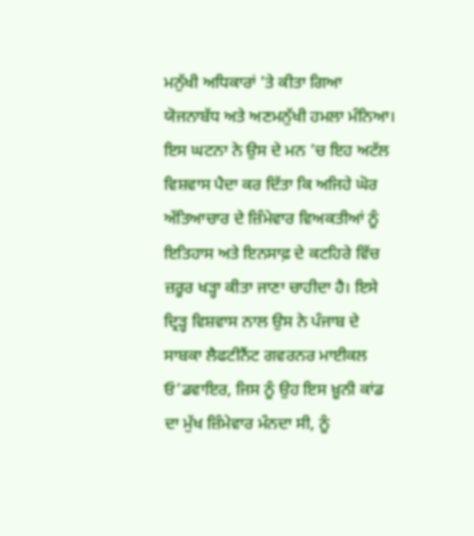ਮਨੁੱਖੀ ਅਧਿਕਾਰਾਂ ’ਤੇ ਕੀਤਾ ਗਿਆ ਯੋਜਨਾਬੱਧ ਅਤੇ ਅਣਮਨੁੱਖੀ ਹਮਲਾ ਮੰਨਿਆ। ਇਸ ਘਟਨਾ ਨੇ ਉਸ ਦੇ ਮਨ ’ਚ ਇਹ ਅਟੱਲ ਵਿਸ਼ਵਾਸ ਪੈਦਾ ਕਰ ਦਿੱਤਾ ਕਿ ਅਜਿਹੇ ਘੋਰ ਅੱਤਿਆਚਾਰ ਦੇ ਜ਼ਿੰਮੇਵਾਰ ਵਿਅਕਤੀਆਂ ਨੂੰ ਇਤਿਹਾਸ ਅਤੇ ਇਨਸਾਫ਼ ਦੇ ਕਟਹਿਰੇ ਵਿੱਚ ਜ਼ਰੂਰ ਖੜ੍ਹਾ ਕੀਤਾ ਜਾਣਾ ਚਾਹੀਦਾ ਹੈ। ਇਸੇ ਦ੍ਰਿੜ੍ਹ ਵਿਸ਼ਵਾਸ ਨਾਲ ਉਸ ਨੇ ਪੰਜਾਬ ਦੇ ਸਾਬਕਾ ਲੈਫਟੀਨੈਂਟ ਗਵਰਨਰ ਮਾਈਕਲ ਓ’ਡਵਾਇਰ, ਜਿਸ ਨੂੰ ਉਹ ਇਸ ਖ਼ੂਨੀ ਕਾਂਡ ਦਾ ਮੁੱਖ ਜ਼ਿੰਮੇਵਾਰ ਮੰਨਦਾ ਸੀ, ਨੂੰ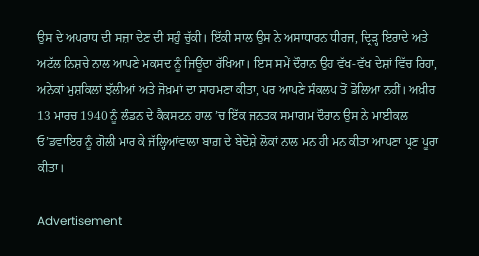ਉਸ ਦੇ ਅਪਰਾਧ ਦੀ ਸਜ਼ਾ ਦੇਣ ਦੀ ਸਹੁੰ ਚੁੱਕੀ। ਇੱਕੀ ਸਾਲ ਉਸ ਨੇ ਅਸਾਧਾਰਨ ਧੀਰਜ, ਦ੍ਰਿੜ੍ਹ ਇਰਾਦੇ ਅਤੇ ਅਟੱਲ ਨਿਸ਼ਚੇ ਨਾਲ ਆਪਣੇ ਮਕਸਦ ਨੂੰ ਜਿਊਂਦਾ ਰੱਖਿਆ। ਇਸ ਸਮੇਂ ਦੌਰਾਨ ਉਹ ਵੱਖ-ਵੱਖ ਦੇਸ਼ਾਂ ਵਿੱਚ ਰਿਹਾ, ਅਨੇਕਾਂ ਮੁਸ਼ਕਿਲਾਂ ਝੱਲੀਆਂ ਅਤੇ ਜੋਖ਼ਮਾਂ ਦਾ ਸਾਹਮਣਾ ਕੀਤਾ, ਪਰ ਆਪਣੇ ਸੰਕਲਪ ਤੋਂ ਡੋਲਿਆ ਨਹੀਂ। ਅਖ਼ੀਰ 13 ਮਾਰਚ 1940 ਨੂੰ ਲੰਡਨ ਦੇ ਕੈਕਸਟਨ ਹਾਲ ’ਚ ਇੱਕ ਜਨਤਕ ਸਮਾਗਮ ਦੌਰਾਨ ਉਸ ਨੇ ਮਾਈਕਲ ਓ’ਡਵਾਇਰ ਨੂੰ ਗੋਲੀ ਮਾਰ ਕੇ ਜੱਲ੍ਹਿਆਂਵਾਲਾ ਬਾਗ਼ ਦੇ ਬੇਦੋਸ਼ੇ ਲੋਕਾਂ ਨਾਲ ਮਨ ਹੀ ਮਨ ਕੀਤਾ ਆਪਣਾ ਪ੍ਰਣ ਪੂਰਾ ਕੀਤਾ।

Advertisement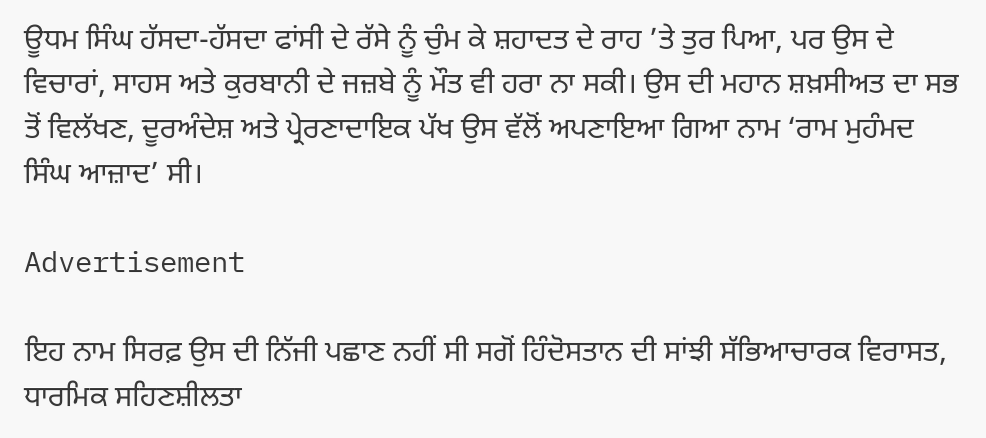ਊਧਮ ਸਿੰਘ ਹੱਸਦਾ-ਹੱਸਦਾ ਫਾਂਸੀ ਦੇ ਰੱਸੇ ਨੂੰ ਚੁੰਮ ਕੇ ਸ਼ਹਾਦਤ ਦੇ ਰਾਹ ’ਤੇ ਤੁਰ ਪਿਆ, ਪਰ ਉਸ ਦੇ ਵਿਚਾਰਾਂ, ਸਾਹਸ ਅਤੇ ਕੁਰਬਾਨੀ ਦੇ ਜਜ਼ਬੇ ਨੂੰ ਮੌਤ ਵੀ ਹਰਾ ਨਾ ਸਕੀ। ਉਸ ਦੀ ਮਹਾਨ ਸ਼ਖ਼ਸੀਅਤ ਦਾ ਸਭ ਤੋਂ ਵਿਲੱਖਣ, ਦੂਰਅੰਦੇਸ਼ ਅਤੇ ਪ੍ਰੇਰਣਾਦਾਇਕ ਪੱਖ ਉਸ ਵੱਲੋਂ ਅਪਣਾਇਆ ਗਿਆ ਨਾਮ ‘ਰਾਮ ਮੁਹੰਮਦ ਸਿੰਘ ਆਜ਼ਾਦ’ ਸੀ।

Advertisement

ਇਹ ਨਾਮ ਸਿਰਫ਼ ਉਸ ਦੀ ਨਿੱਜੀ ਪਛਾਣ ਨਹੀਂ ਸੀ ਸਗੋਂ ਹਿੰਦੋਸਤਾਨ ਦੀ ਸਾਂਝੀ ਸੱਭਿਆਚਾਰਕ ਵਿਰਾਸਤ, ਧਾਰਮਿਕ ਸਹਿਣਸ਼ੀਲਤਾ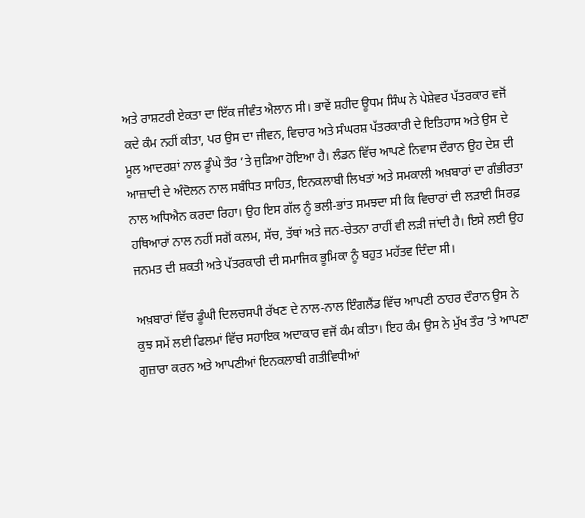ਅਤੇ ਰਾਸ਼ਟਰੀ ਏਕਤਾ ਦਾ ਇੱਕ ਜੀਵੰਤ ਐਲਾਨ ਸੀ। ਭਾਵੇਂ ਸ਼ਹੀਦ ਊਧਮ ਸਿੰਘ ਨੇ ਪੇਸ਼ੇਵਰ ਪੱਤਰਕਾਰ ਵਜੋਂ ਕਦੇ ਕੰਮ ਨਹੀਂ ਕੀਤਾ, ਪਰ ਉਸ ਦਾ ਜੀਵਨ, ਵਿਚਾਰ ਅਤੇ ਸੰਘਰਸ਼ ਪੱਤਰਕਾਰੀ ਦੇ ਇਤਿਹਾਸ ਅਤੇ ਉਸ ਦੇ ਮੂਲ ਆਦਰਸ਼ਾਂ ਨਾਲ ਡੂੰਘੇ ਤੌਰ ’ਤੇ ਜੁੜਿਆ ਹੋਇਆ ਹੈ। ਲੰਡਨ ਵਿੱਚ ਆਪਣੇ ਨਿਵਾਸ ਦੌਰਾਨ ਉਹ ਦੇਸ਼ ਦੀ ਆਜ਼ਾਦੀ ਦੇ ਅੰਦੋਲਨ ਨਾਲ ਸਬੰਧਿਤ ਸਾਹਿਤ, ਇਨਕਲਾਬੀ ਲਿਖਤਾਂ ਅਤੇ ਸਮਕਾਲੀ ਅਖ਼ਬਾਰਾਂ ਦਾ ਗੰਭੀਰਤਾ ਨਾਲ ਅਧਿਐਨ ਕਰਦਾ ਰਿਹਾ। ਉਹ ਇਸ ਗੱਲ ਨੂੰ ਭਲੀ-ਭਾਂਤ ਸਮਝਦਾ ਸੀ ਕਿ ਵਿਚਾਰਾਂ ਦੀ ਲੜਾਈ ਸਿਰਫ਼ ਹਥਿਆਰਾਂ ਨਾਲ ਨਹੀਂ ਸਗੋਂ ਕਲਮ, ਸੱਚ, ਤੱਥਾਂ ਅਤੇ ਜਨ-ਚੇਤਨਾ ਰਾਹੀਂ ਵੀ ਲੜੀ ਜਾਂਦੀ ਹੈ। ਇਸੇ ਲਈ ਉਹ ਜਨਮਤ ਦੀ ਸ਼ਕਤੀ ਅਤੇ ਪੱਤਰਕਾਰੀ ਦੀ ਸਮਾਜਿਕ ਭੂਮਿਕਾ ਨੂੰ ਬਹੁਤ ਮਹੱਤਵ ਦਿੰਦਾ ਸੀ।

ਅਖ਼ਬਾਰਾਂ ਵਿੱਚ ਡੂੰਘੀ ਦਿਲਚਸਪੀ ਰੱਖਣ ਦੇ ਨਾਲ-ਨਾਲ ਇੰਗਲੈਂਡ ਵਿੱਚ ਆਪਣੀ ਠਾਹਰ ਦੌਰਾਨ ਉਸ ਨੇ ਕੁਝ ਸਮੇਂ ਲਈ ਫਿਲਮਾਂ ਵਿੱਚ ਸਹਾਇਕ ਅਦਾਕਾਰ ਵਜੋਂ ਕੰਮ ਕੀਤਾ। ਇਹ ਕੰਮ ਉਸ ਨੇ ਮੁੱਖ ਤੌਰ ’ਤੇ ਆਪਣਾ ਗੁਜ਼ਾਰਾ ਕਰਨ ਅਤੇ ਆਪਣੀਆਂ ਇਨਕਲਾਬੀ ਗਤੀਵਿਧੀਆਂ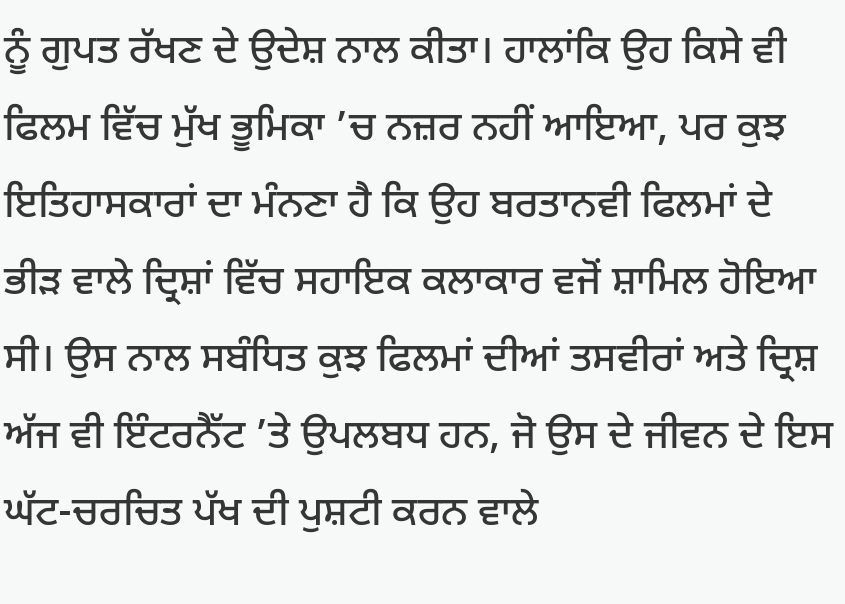ਨੂੰ ਗੁਪਤ ਰੱਖਣ ਦੇ ਉਦੇਸ਼ ਨਾਲ ਕੀਤਾ। ਹਾਲਾਂਕਿ ਉਹ ਕਿਸੇ ਵੀ ਫਿਲਮ ਵਿੱਚ ਮੁੱਖ ਭੂਮਿਕਾ ’ਚ ਨਜ਼ਰ ਨਹੀਂ ਆਇਆ, ਪਰ ਕੁਝ ਇਤਿਹਾਸਕਾਰਾਂ ਦਾ ਮੰਨਣਾ ਹੈ ਕਿ ਉਹ ਬਰਤਾਨਵੀ ਫਿਲਮਾਂ ਦੇ ਭੀੜ ਵਾਲੇ ਦ੍ਰਿਸ਼ਾਂ ਵਿੱਚ ਸਹਾਇਕ ਕਲਾਕਾਰ ਵਜੋਂ ਸ਼ਾਮਿਲ ਹੋਇਆ ਸੀ। ਉਸ ਨਾਲ ਸਬੰਧਿਤ ਕੁਝ ਫਿਲਮਾਂ ਦੀਆਂ ਤਸਵੀਰਾਂ ਅਤੇ ਦ੍ਰਿਸ਼ ਅੱਜ ਵੀ ਇੰਟਰਨੈੱਟ ’ਤੇ ਉਪਲਬਧ ਹਨ, ਜੋ ਉਸ ਦੇ ਜੀਵਨ ਦੇ ਇਸ ਘੱਟ-ਚਰਚਿਤ ਪੱਖ ਦੀ ਪੁਸ਼ਟੀ ਕਰਨ ਵਾਲੇ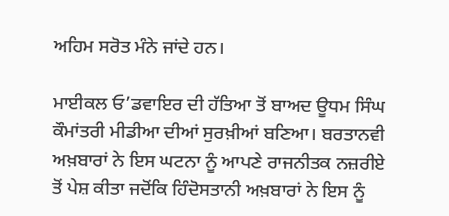ਅਹਿਮ ਸਰੋਤ ਮੰਨੇ ਜਾਂਦੇ ਹਨ।

ਮਾਈਕਲ ਓ’ਡਵਾਇਰ ਦੀ ਹੱਤਿਆ ਤੋਂ ਬਾਅਦ ਊਧਮ ਸਿੰਘ ਕੌਮਾਂਤਰੀ ਮੀਡੀਆ ਦੀਆਂ ਸੁਰਖ਼ੀਆਂ ਬਣਿਆ। ਬਰਤਾਨਵੀ ਅਖ਼ਬਾਰਾਂ ਨੇ ਇਸ ਘਟਨਾ ਨੂੰ ਆਪਣੇ ਰਾਜਨੀਤਕ ਨਜ਼ਰੀਏ ਤੋਂ ਪੇਸ਼ ਕੀਤਾ ਜਦੋਂਕਿ ਹਿੰਦੋਸਤਾਨੀ ਅਖ਼ਬਾਰਾਂ ਨੇ ਇਸ ਨੂੰ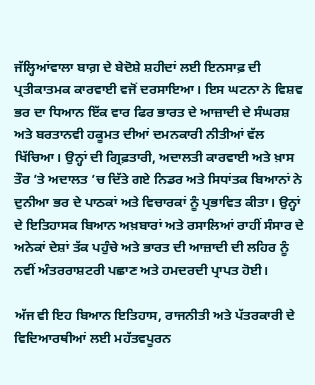ਜੱਲ੍ਹਿਆਂਵਾਲਾ ਬਾਗ਼ ਦੇ ਬੇਦੋਸ਼ੇ ਸ਼ਹੀਦਾਂ ਲਈ ਇਨਸਾਫ਼ ਦੀ ਪ੍ਰਤੀਕਾਤਮਕ ਕਾਰਵਾਈ ਵਜੋਂ ਦਰਸਾਇਆ। ਇਸ ਘਟਨਾ ਨੇ ਵਿਸ਼ਵ ਭਰ ਦਾ ਧਿਆਨ ਇੱਕ ਵਾਰ ਫਿਰ ਭਾਰਤ ਦੇ ਆਜ਼ਾਦੀ ਦੇ ਸੰਘਰਸ਼ ਅਤੇ ਬਰਤਾਨਵੀ ਹਕੂਮਤ ਦੀਆਂ ਦਮਨਕਾਰੀ ਨੀਤੀਆਂ ਵੱਲ ਖਿੱਚਿਆ। ਉਨ੍ਹਾਂ ਦੀ ਗ੍ਰਿਫ਼ਤਾਰੀ, ਅਦਾਲਤੀ ਕਾਰਵਾਈ ਅਤੇ ਖ਼ਾਸ ਤੌਰ ’ਤੇ ਅਦਾਲਤ ’ਚ ਦਿੱਤੇ ਗਏ ਨਿਡਰ ਅਤੇ ਸਿਧਾਂਤਕ ਬਿਆਨਾਂ ਨੇ ਦੁਨੀਆ ਭਰ ਦੇ ਪਾਠਕਾਂ ਅਤੇ ਵਿਚਾਰਕਾਂ ਨੂੰ ਪ੍ਰਭਾਵਿਤ ਕੀਤਾ। ਉਨ੍ਹਾਂ ਦੇ ਇਤਿਹਾਸਕ ਬਿਆਨ ਅਖ਼ਬਾਰਾਂ ਅਤੇ ਰਸਾਲਿਆਂ ਰਾਹੀਂ ਸੰਸਾਰ ਦੇ ਅਨੇਕਾਂ ਦੇਸ਼ਾਂ ਤੱਕ ਪਹੁੰਚੇ ਅਤੇ ਭਾਰਤ ਦੀ ਆਜ਼ਾਦੀ ਦੀ ਲਹਿਰ ਨੂੰ ਨਵੀਂ ਅੰਤਰਰਾਸ਼ਟਰੀ ਪਛਾਣ ਅਤੇ ਹਮਦਰਦੀ ਪ੍ਰਾਪਤ ਹੋਈ।

ਅੱਜ ਵੀ ਇਹ ਬਿਆਨ ਇਤਿਹਾਸ, ਰਾਜਨੀਤੀ ਅਤੇ ਪੱਤਰਕਾਰੀ ਦੇ ਵਿਦਿਆਰਥੀਆਂ ਲਈ ਮਹੱਤਵਪੂਰਨ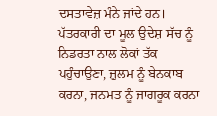ਦਸਤਾਵੇਜ਼ ਮੰਨੇ ਜਾਂਦੇ ਹਨ। ਪੱਤਰਕਾਰੀ ਦਾ ਮੂਲ ਉਦੇਸ਼ ਸੱਚ ਨੂੰ ਨਿਡਰਤਾ ਨਾਲ ਲੋਕਾਂ ਤੱਕ ਪਹੁੰਚਾਉਣਾ, ਜ਼ੁਲਮ ਨੂੰ ਬੇਨਕਾਬ ਕਰਨਾ, ਜਨਮਤ ਨੂੰ ਜਾਗਰੂਕ ਕਰਨਾ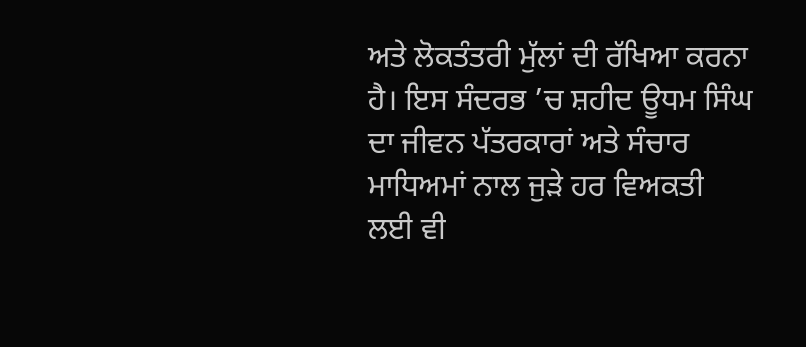ਅਤੇ ਲੋਕਤੰਤਰੀ ਮੁੱਲਾਂ ਦੀ ਰੱਖਿਆ ਕਰਨਾ ਹੈ। ਇਸ ਸੰਦਰਭ ’ਚ ਸ਼ਹੀਦ ਊਧਮ ਸਿੰਘ ਦਾ ਜੀਵਨ ਪੱਤਰਕਾਰਾਂ ਅਤੇ ਸੰਚਾਰ ਮਾਧਿਅਮਾਂ ਨਾਲ ਜੁੜੇ ਹਰ ਵਿਅਕਤੀ ਲਈ ਵੀ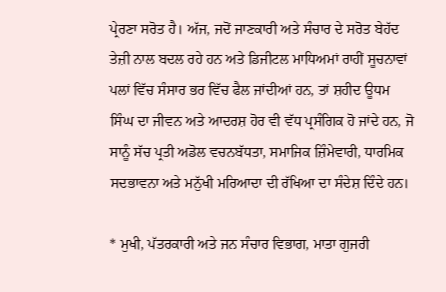ਪ੍ਰੇਰਣਾ ਸਰੋਤ ਹੈ। ਅੱਜ, ਜਦੋਂ ਜਾਣਕਾਰੀ ਅਤੇ ਸੰਚਾਰ ਦੇ ਸਰੋਤ ਬੇਹੱਦ ਤੇਜ਼ੀ ਨਾਲ ਬਦਲ ਰਹੇ ਹਨ ਅਤੇ ਡਿਜੀਟਲ ਮਾਧਿਅਮਾਂ ਰਾਹੀਂ ਸੂਚਨਾਵਾਂ ਪਲਾਂ ਵਿੱਚ ਸੰਸਾਰ ਭਰ ਵਿੱਚ ਫੈਲ ਜਾਂਦੀਆਂ ਹਨ, ਤਾਂ ਸ਼ਹੀਦ ਊਧਮ ਸਿੰਘ ਦਾ ਜੀਵਨ ਅਤੇ ਆਦਰਸ਼ ਹੋਰ ਵੀ ਵੱਧ ਪ੍ਰਸੰਗਿਕ ਹੋ ਜਾਂਦੇ ਹਨ, ਜੋ ਸਾਨੂੰ ਸੱਚ ਪ੍ਰਤੀ ਅਡੋਲ ਵਚਨਬੱਧਤਾ, ਸਮਾਜਿਕ ਜ਼ਿੰਮੇਵਾਰੀ, ਧਾਰਮਿਕ ਸਦਭਾਵਨਾ ਅਤੇ ਮਨੁੱਖੀ ਮਰਿਆਦਾ ਦੀ ਰੱਖਿਆ ਦਾ ਸੰਦੇਸ਼ ਦਿੰਦੇ ਹਨ।

* ਮੁਖੀ, ਪੱਤਰਕਾਰੀ ਅਤੇ ਜਨ ਸੰਚਾਰ ਵਿਭਾਗ, ਮਾਤਾ ਗੁਜਰੀ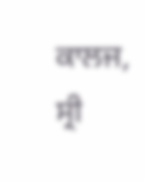ਕਾਲਜ, ਸ੍ਰੀ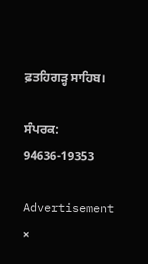ਫ਼ਤਹਿਗੜ੍ਹ ਸਾਹਿਬ।

ਸੰਪਰਕ: 94636-19353

Advertisement
×